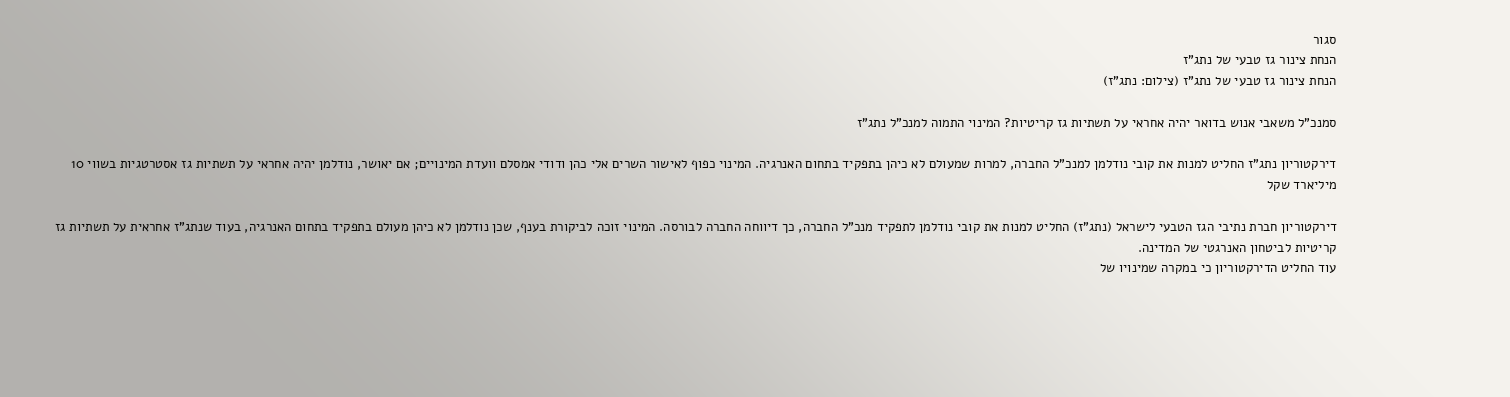סגור
הנחת צינור גז טבעי של נתג"ז
הנחת צינור גז טבעי של נתג"ז (צילום: נתג"ז)

סמנכ"ל משאבי אנוש בדואר יהיה אחראי על תשתיות גז קריטיות? המינוי התמוה למנכ"ל נתג"ז

דירקטוריון נתג"ז החליט למנות את קובי נודלמן למנכ"ל החברה, למרות שמעולם לא כיהן בתפקיד בתחום האנרגיה. המינוי כפוף לאישור השרים אלי כהן ודודי אמסלם וועדת המינויים; אם יאושר, נודלמן יהיה אחראי על תשתיות גז אסטרטגיות בשווי 10 מיליארד שקל

דירקטוריון חברת נתיבי הגז הטבעי לישראל (נתג"ז) החליט למנות את קובי נודלמן לתפקיד מנכ"ל החברה, כך דיווחה החברה לבורסה. המינוי זוכה לביקורת בענף, שכן נודלמן לא כיהן מעולם בתפקיד בתחום האנרגיה, בעוד שנתג"ז אחראית על תשתיות גז קריטיות לביטחון האנרגטי של המדינה.
עוד החליט הדירקטוריון כי במקרה שמינויו של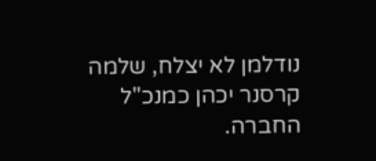נודלמן לא יצלח, שלמה קרסנר יכהן כמנכ"ל החברה.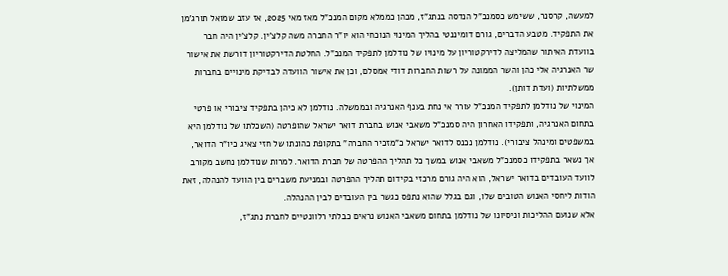למעשה, קרסנר, ששימש כסמנכ"ל הנדסה בנתג"ז, מכהן כממלא מקום המנכ"ל מאז מאי 2025, אז עזב שמואל תורג'מן את התפקיד. מטבע הדברים, גורם דומיננטי בהליך המינוי הנוכחי הוא יו"ר החברה משה קלצ'ין. קלצ'ין היה חבר בוועדת האיתור שהמליצה לדירקטוריון על מינויו של נודלמן לתפקיד המנכ"ל. החלטת הדירקטוריון דורשת את אישור שר האנרגיה אלי כהן והשר הממונה על רשות החברות דודי אמסלם, וכן את אישור הוועדה לבדיקת מינויים בחברות ממשלתיות (ועדת דותן).
המינוי של נודלמן לתפקיד המנכ"ל עורר אי נחת בענף האנרגיה ובממשלה. נודלמן לא כיהן בתפקיד ציבורי או פרטי בתחום האנרגיה, ותפקידו האחרון היה סמנכ"ל משאבי אנוש בחברת דואר ישראל שהופרטה (השכלתו של נודלמן היא במשפטים ומינהל ציבורי). נודלמן נכנס לדואר ישראל כ"מזכיר החברה" בתקופת כהונתו של חזי צאיג כיו"ר הדואר, אך נשאר בתפקידו כסמנכ"ל משאבי אנוש במשך כל תהליך ההפרטה של חברת הדואר. למרות שנודלמן נחשב מקורב לוועד העובדים בדואר ישראל, הוא היה גורם מרכזי בקידום תהליך ההפרטה ובמניעת משברים בין הוועד להנהלה, זאת הודות ליחסי האנוש הטובים שלו, וגם בגלל שהוא נתפס כגשר בין העובדים לבין ההנהלה.
אלא שנועם ההליכות וניסיונו של נודלמן בתחום משאבי האנוש נראים כבלתי רלוונטיים לחברת נתג"ז,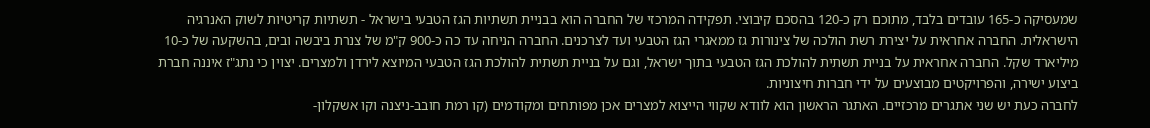שמעסיקה כ-165 עובדים בלבד, מתוכם רק כ-120 בהסכם קיבוצי. תפקידה המרכזי של החברה הוא בבניית תשתיות הגז הטבעי בישראל - תשתיות קריטיות לשוק האנרגיה הישראלית. החברה אחראית על יצירת רשת הולכה של צינורות גז ממאגרי הגז הטבעי ועד לצרכנים. החברה הניחה עד כה כ-900 ק"מ של צנרת ביבשה ובים, בהשקעה של כ-10 מיליארד שקל. החברה אחראית על בניית תשתית להולכת הגז הטבעי בתוך ישראל, וגם על בניית תשתית להולכת הגז הטבעי המיוצא לירדן ולמצרים. יצוין כי נתג"ז איננה חברת ביצוע ישירה, והפרויקטים מבוצעים על ידי חברות חיצוניות.
לחברה כעת יש שני אתגרים מרכזיים. האתגר הראשון הוא לוודא שקווי הייצוא למצרים אכן מפותחים ומקודמים (קו רמת חובב-ניצנה וקו אשקלון-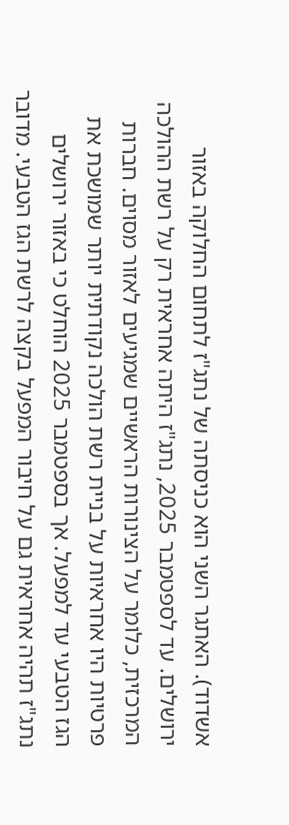אשדוד). האתגר השני הוא כניסתה של נתג"ז לתחום החלוקה באזור ירושלים. עד לספטמבר 2025, נתג"ז היתה אחראית רק על רשת ההולכה המרכזית, כלומר על הצינורות הראשיים שמגיעים לאזור מסוים. חברות פרטיות היו אחראיות על בניית רשת הולכה נקודתית יותר שמושכת את הגז הטבעי עד למפעל. אך בספטמבר 2025 הוחלט כי באזור ירושלים נתג"ז תהיה אחראית גם על חיבור המפעל בקצה לרשת הגז הטבעי. מדובר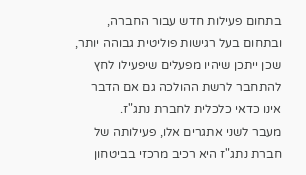בתחום פעילות חדש עבור החברה, ובתחום בעל רגישות פוליטית גבוהה יותר, שכן ייתכן שיהיו מפעלים שיפעילו לחץ להתחבר לרשת ההולכה גם אם הדבר אינו כדאי כלכלית לחברת נתג"ז.
מעבר לשני אתגרים אלו, פעילותה של חברת נתג"ז היא רכיב מרכזי בביטחון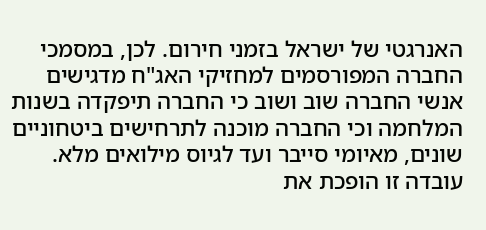האנרגטי של ישראל בזמני חירום. לכן, במסמכי החברה המפורסמים למחזיקי האג"ח מדגישים אנשי החברה שוב ושוב כי החברה תיפקדה בשנות המלחמה וכי החברה מוכנה לתרחישים ביטחוניים שונים, מאיומי סייבר ועד לגיוס מילואים מלא. עובדה זו הופכת את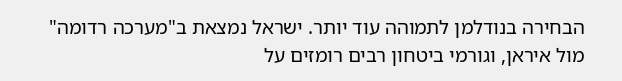הבחירה בנודלמן לתמוהה עוד יותר. ישראל נמצאת ב"מערכה רדומה" מול איראן, וגורמי ביטחון רבים רומזים על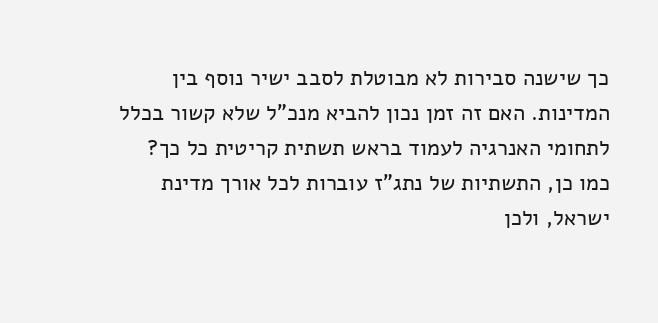כך שישנה סבירות לא מבוטלת לסבב ישיר נוסף בין המדינות. האם זה זמן נכון להביא מנכ"ל שלא קשור בכלל לתחומי האנרגיה לעמוד בראש תשתית קריטית כל כך?
כמו כן, התשתיות של נתג"ז עוברות לכל אורך מדינת ישראל, ולכן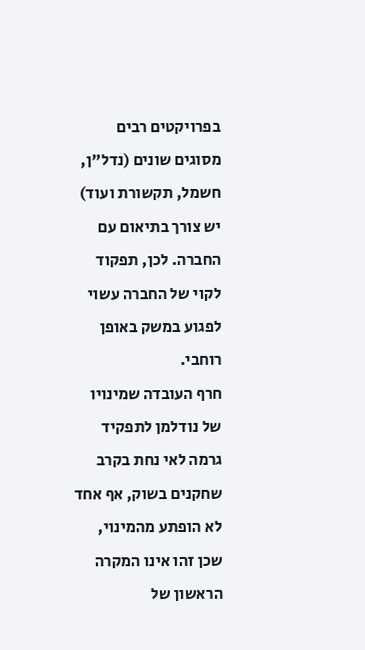בפרויקטים רבים מסוגים שונים (נדל"ן, חשמל, תקשורת ועוד) יש צורך בתיאום עם החברה. לכן, תפקוד לקוי של החברה עשוי לפגוע במשק באופן רוחבי.
חרף העובדה שמינויו של נודלמן לתפקיד גרמה לאי נחת בקרב שחקנים בשוק, אף אחד לא הופתע מהמינוי, שכן זהו אינו המקרה הראשון של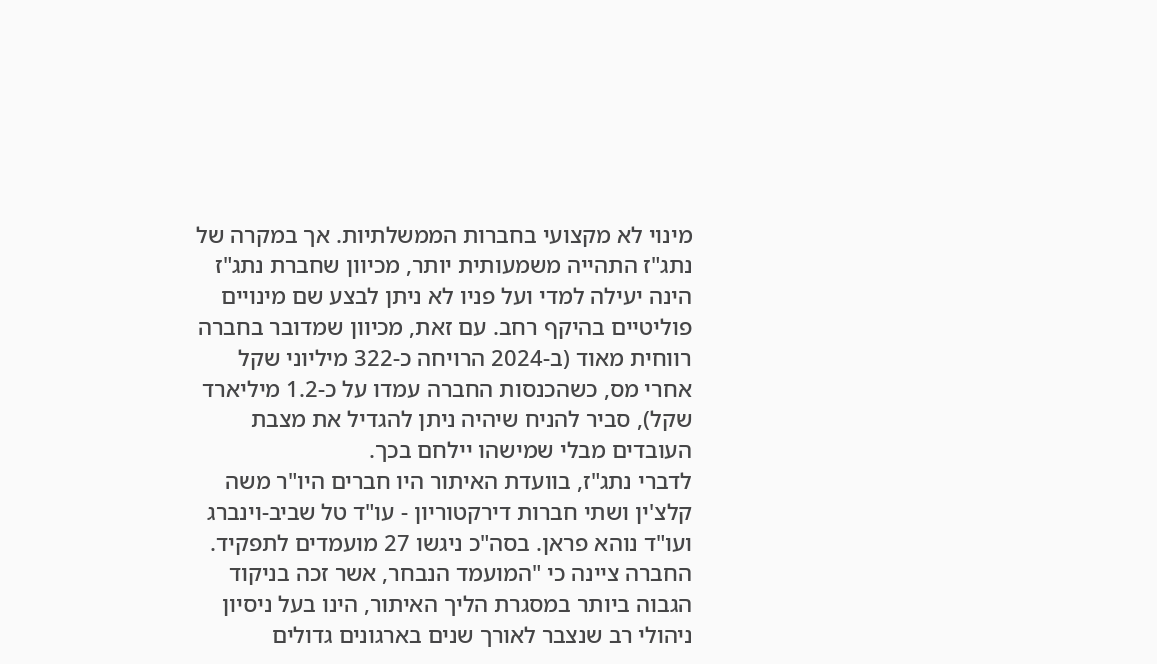מינוי לא מקצועי בחברות הממשלתיות. אך במקרה של נתג"ז התהייה משמעותית יותר, מכיוון שחברת נתג"ז הינה יעילה למדי ועל פניו לא ניתן לבצע שם מינויים פוליטיים בהיקף רחב. עם זאת, מכיוון שמדובר בחברה רווחית מאוד (ב-2024 הרויחה כ-322 מיליוני שקל אחרי מס, כשהכנסות החברה עמדו על כ-1.2 מיליארד שקל), סביר להניח שיהיה ניתן להגדיל את מצבת העובדים מבלי שמישהו יילחם בכך.
לדברי נתג"ז, בוועדת האיתור היו חברים היו"ר משה קלצ'ין ושתי חברות דירקטוריון - עו"ד טל שביב-וינברג ועו"ד נוהא פראן. בסה"כ ניגשו 27 מועמדים לתפקיד. החברה ציינה כי "המועמד הנבחר, אשר זכה בניקוד הגבוה ביותר במסגרת הליך האיתור, הינו בעל ניסיון ניהולי רב שנצבר לאורך שנים בארגונים גדולים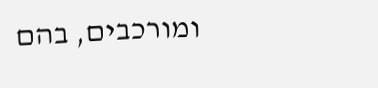ומורכבים, בהם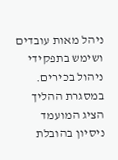ניהל מאות עובדים ושימש בתפקידי ניהול בכירים. במסגרת ההליך הציג המועמד ניסיון בהובלת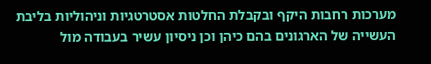מערכות רחבות היקף ובקבלת החלטות אסטרטגיות וניהוליות בליבת העשייה של הארגונים בהם כיהן וכן ניסיון עשיר בעבודה מול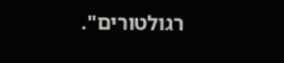רגולטורים".